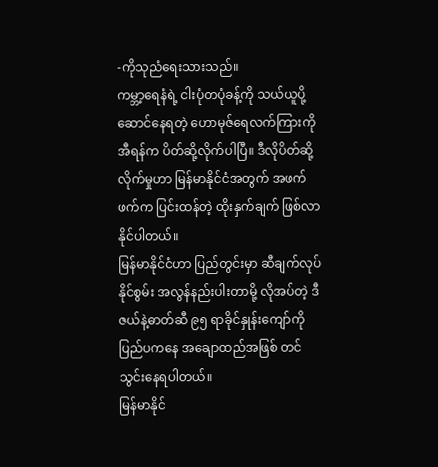-ကိုသုညံရေးသားသည်။
ကမ္ဘာ့ရေနံရဲ့ ငါးပုံတပုံခန့်ကို သယ်ယူပို့ဆောင်နေရတဲ့ ဟောမုဇ်ရေလက်ကြားကို အီရန်က ပိတ်ဆို့လိုက်ပါပြီ။ ဒီလိုပိတ်ဆို့လိုက်မှုဟာ မြန်မာနိုင်ငံအတွက် အဖက်ဖက်က ပြင်းထန်တဲ့ ထိုးနှက်ချက် ဖြစ်လာနိုင်ပါတယ်။
မြန်မာနိုင်ငံဟာ ပြည်တွင်းမှာ ဆီချက်လုပ်နိုင်စွမ်း အလွန်နည်းပါးတာမို့ လိုအပ်တဲ့ ဒီဇယ်နဲ့ဓာတ်ဆီ ၉၅ ရာခိုင်နှုန်းကျော်ကို ပြည်ပကနေ အချောထည်အဖြစ် တင်သွင်းနေရပါတယ်။
မြန်မာနိုင်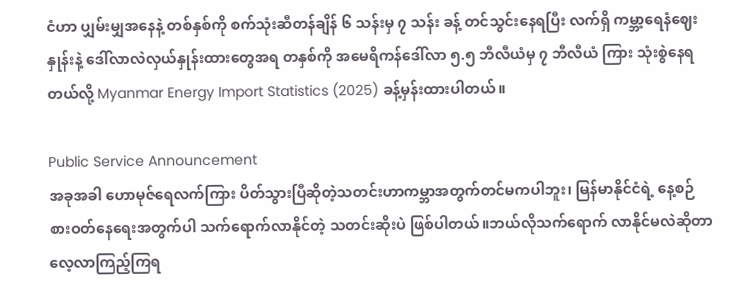ငံဟာ ပျှမ်းမျှအနေနဲ့ တစ်နှစ်ကို စက်သုံးဆီတန်ချိန် ၆ သန်းမှ ၇ သန်း ခန့် တင်သွင်းနေရပြီး လက်ရှိ ကမ္ဘာ့ရေနံဈေးနှုန်းနဲ့ ဒေါ်လာလဲလှယ်နှုန်းထားတွေအရ တနှစ်ကို အမေရိကန်ဒေါ်လာ ၅.၅ ဘီလီယံမှ ၇ ဘီလီယံ ကြား သုံးစွဲနေရတယ်လို့ Myanmar Energy Import Statistics (2025) ခန့်မှန်းထားပါတယ်။

Public Service Announcement
အခုအခါ ဟောမုဇ်ရေလက်ကြား ပိတ်သွားပြီဆိုတဲ့သတင်းဟာကမ္ဘာအတွက်တင်မကပါဘူး၊ မြန်မာနိုင်ငံရဲ့ နေ့စဉ်စားဝတ်နေရေးအတွက်ပါ သက်ရောက်လာနိုင်တဲ့ သတင်းဆိုးပဲ ဖြစ်ပါတယ်။ဘယ်လိုသက်ရောက် လာနိုင်မလဲဆိုတာ လေ့လာကြည့်ကြရ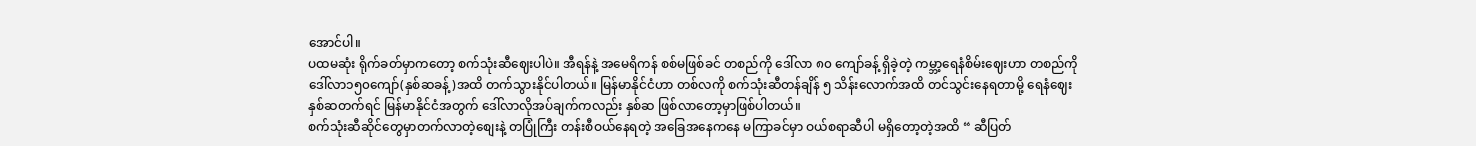အောင်ပါ။
ပထမဆုံး ရိုက်ခတ်မှာကတော့ စက်သုံးဆီဈေးပါပဲ။ အီရန်နဲ့ အမေရိကန် စစ်မဖြစ်ခင် တစည်ကို ဒေါ်လာ ၈၀ ကျော်ခန့် ရှိခဲ့တဲ့ ကမ္ဘာ့ရေနံစိမ်းဈေးဟာ တစည်ကိုဒေါ်လာ၁၅၀ကျော်(နှစ်ဆခန့်)အထိ တက်သွားနိုင်ပါတယ်။ မြန်မာနိုင်ငံဟာ တစ်လကို စက်သုံးဆီတန်ချိန် ၅ သိန်းလောက်အထိ တင်သွင်းနေရတာမို့ ရေနံဈေး နှစ်ဆတက်ရင် မြန်မာနိုင်ငံအတွက် ဒေါ်လာလိုအပ်ချက်ကလည်း နှစ်ဆ ဖြစ်လာတော့မှာဖြစ်ပါတယ်။
စက်သုံးဆီဆိုင်တွေမှာတက်လာတဲ့စျေးနဲ့ တပြုံကြီး တန်းစီဝယ်နေရတဲ့ အခြေအနေကနေ မကြာခင်မှာ ဝယ်စရာဆီပါ မရှိတော့တဲ့အထိ “ ဆီပြတ်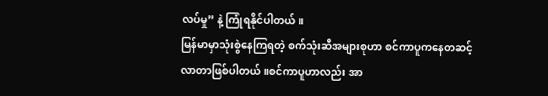လပ်မှု” နဲ့ ကြုံရနိုင်ပါတယ်။
မြန်မာမှာသုံးစွဲနေကြရတဲ့ စက်သုံးဆီအများစုဟာ စင်ကာပူကနေတဆင့် လာတာဖြစ်ပါတယ်။စင်ကာပူဟာလည်း အာ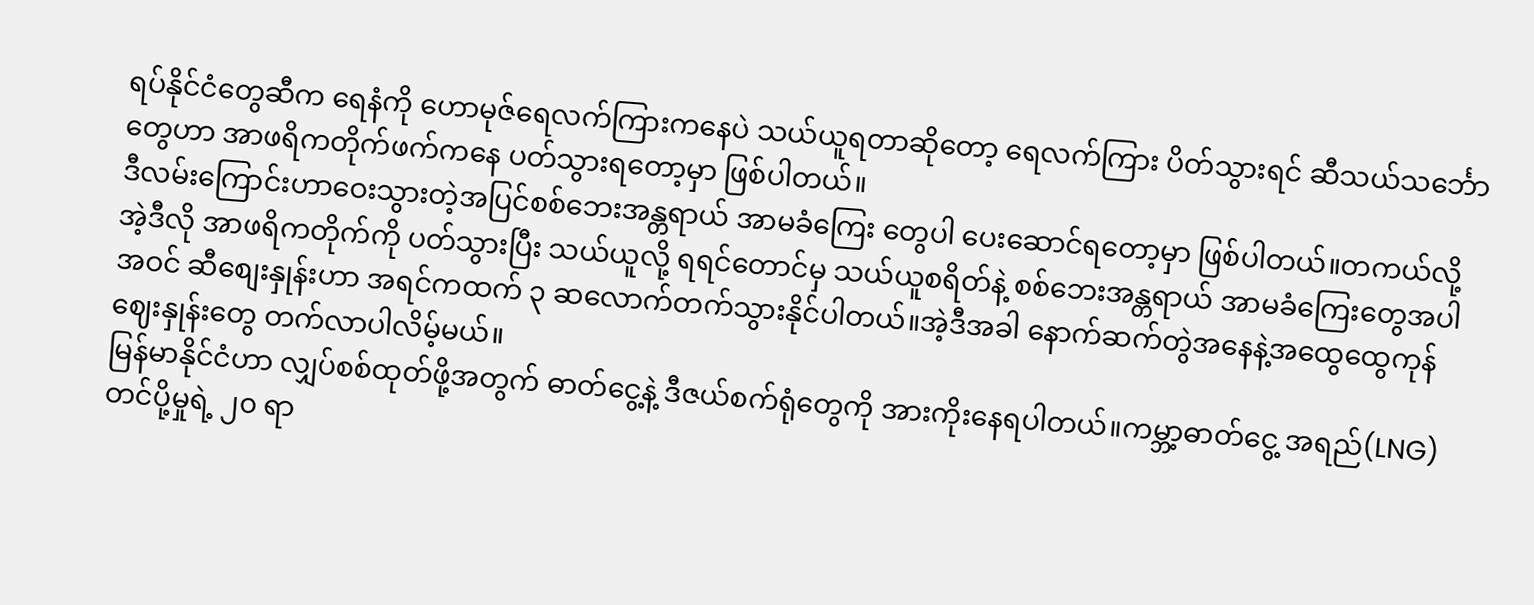ရပ်နိုင်ငံတွေဆီက ရေနံကို ဟောမုဇ်ရေလက်ကြားကနေပဲ သယ်ယူရတာဆိုတော့ ရေလက်ကြား ပိတ်သွားရင် ဆီသယ်သင်္ဘောတွေဟာ အာဖရိကတိုက်ဖက်ကနေ ပတ်သွားရတော့မှာ ဖြစ်ပါတယ်။
ဒီလမ်းကြောင်းဟာဝေးသွားတဲ့အပြင်စစ်ဘေးအန္တရာယ် အာမခံကြေး တွေပါ ပေးဆောင်ရတော့မှာ ဖြစ်ပါတယ်။တကယ်လို့ အဲ့ဒီလို အာဖရိကတိုက်ကို ပတ်သွားပြီး သယ်ယူလို့ ရရင်တောင်မှ သယ်ယူစရိတ်နဲ့ စစ်ဘေးအန္တရာယ် အာမခံကြေးတွေအပါအဝင် ဆီစျေးနှုန်းဟာ အရင်ကထက် ၃ ဆလောက်တက်သွားနိုင်ပါတယ်။အဲ့ဒီအခါ နောက်ဆက်တွဲအနေနဲ့အထွေထွေကုန်ဈေးနှုန်းတွေ တက်လာပါလိမ့်မယ်။
မြန်မာနိုင်ငံဟာ လျှပ်စစ်ထုတ်ဖို့အတွက် ဓာတ်ငွေ့နဲ့ ဒီဇယ်စက်ရုံတွေကို အားကိုးနေရပါတယ်။ကမ္ဘာ့ဓာတ်ငွေ့ အရည်(LNG) တင်ပို့မှုရဲ့ ၂၀ ရာ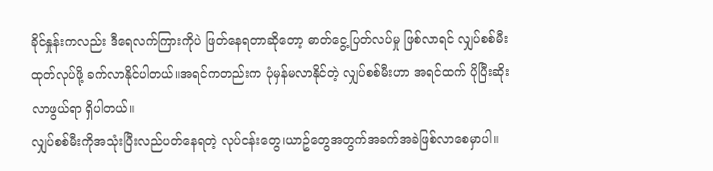ခိုင်နှုန်းကလည်း ဒီရေလက်ကြားကိုပဲ ဖြတ်နေရတာဆိုတော့ ဓာတ်ငွေ့ပြတ်လပ်မှု ဖြစ်လာရင် လျှပ်စစ်မီးထုတ်လုပ်ဖို့ ခက်လာနိုင်ပါတယ်။အရင်ကတည်းက ပုံမှန်မလာနိုင်တဲ့ လျှပ်စစ်မီးဟာ အရင်ထက် ပိုပြီးဆိုးလာဖွယ်ရာ ရှိပါတယ်။
လျှပ်စစ်မီးကိုအသုံးပြီးလည်ပတ်နေရတဲ့ လုပ်ငန်းတွေ၊ယာဥ်တွေအတွက်အခက်အခဲဖြစ်လာစေမှာပါ။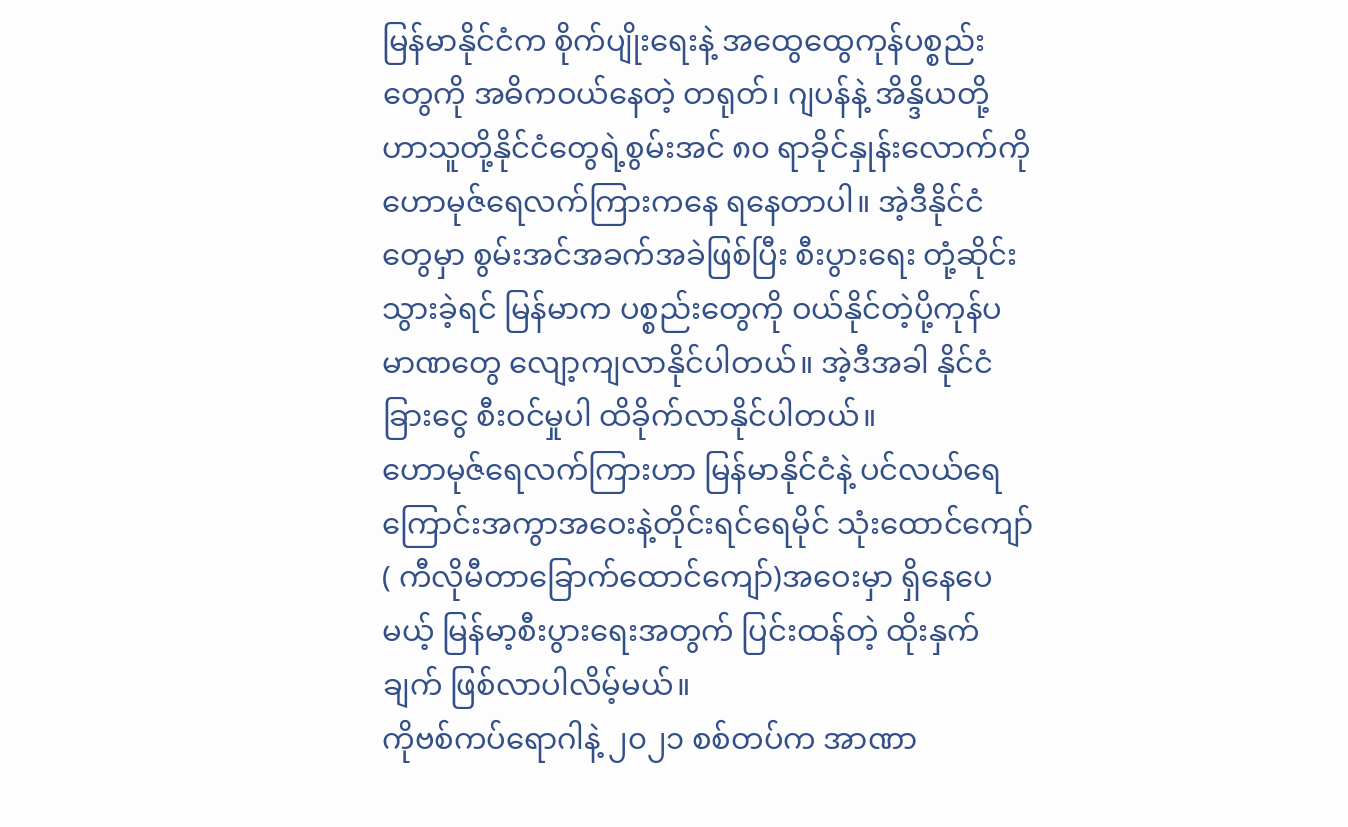မြန်မာနိုင်ငံက စိုက်ပျိုးရေးနဲ့ အထွေထွေကုန်ပစ္စည်းတွေကို အဓိကဝယ်နေတဲ့ တရုတ်၊ ဂျပန်နဲ့ အိန္ဒိယတို့ဟာသူတို့နိုင်ငံတွေရဲ့စွမ်းအင် ၈၀ ရာခိုင်နှုန်းလောက်ကို ဟောမုဇ်ရေလက်ကြားကနေ ရနေတာပါ။ အဲ့ဒီနိုင်ငံတွေမှာ စွမ်းအင်အခက်အခဲဖြစ်ပြီး စီးပွားရေး တုံ့ဆိုင်းသွားခဲ့ရင် မြန်မာက ပစ္စည်းတွေကို ဝယ်နိုင်တဲ့ပို့ကုန်ပမာဏတွေ လျော့ကျလာနိုင်ပါတယ်။ အဲ့ဒီအခါ နိုင်ငံခြားငွေ စီးဝင်မှုပါ ထိခိုက်လာနိုင်ပါတယ်။
ဟောမုဇ်ရေလက်ကြားဟာ မြန်မာနိုင်ငံနဲ့ ပင်လယ်ရေကြောင်းအကွာအဝေးနဲ့တိုင်းရင်ရေမိုင် သုံးထောင်ကျော်( ကီလိုမီတာခြောက်ထောင်ကျော်)အဝေးမှာ ရှိနေပေမယ့် မြန်မာ့စီးပွားရေးအတွက် ပြင်းထန်တဲ့ ထိုးနှက်ချက် ဖြစ်လာပါလိမ့်မယ်။
ကိုဗစ်ကပ်ရောဂါနဲ့ ၂၀၂၁ စစ်တပ်က အာဏာ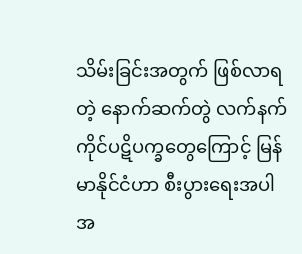သိမ်းခြင်းအတွက် ဖြစ်လာရတဲ့ နောက်ဆက်တွဲ လက်နက်ကိုင်ပဋိပက္ခတွေကြောင့် မြန်မာနိုင်ငံဟာ စီးပွားရေးအပါအ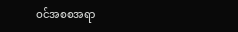ဝင်အစစအရာ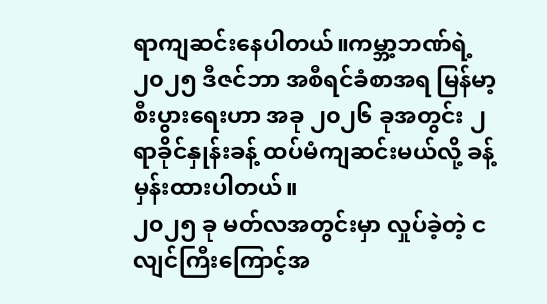ရာကျဆင်းနေပါတယ်။ကမ္ဘာ့ဘဏ်ရဲ့ ၂၀၂၅ ဒီဇင်ဘာ အစီရင်ခံစာအရ မြန်မာ့စီးပွားရေးဟာ အခု ၂၀၂၆ ခုအတွင်း ၂ ရာခိုင်နှုန်းခန့် ထပ်မံကျဆင်းမယ်လို့ ခန့်မှန်းထားပါတယ်။
၂၀၂၅ ခု မတ်လအတွင်းမှာ လှုပ်ခဲ့တဲ့ ငလျင်ကြီးကြောင့်အ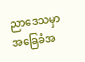ညာဒေသမှာ အခြေခံအ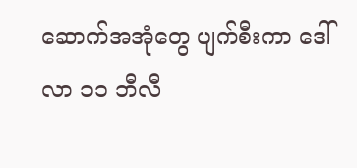ဆောက်အအုံတွေ ပျက်စီးကာ ဒေါ်လာ ၁၁ ဘီလီ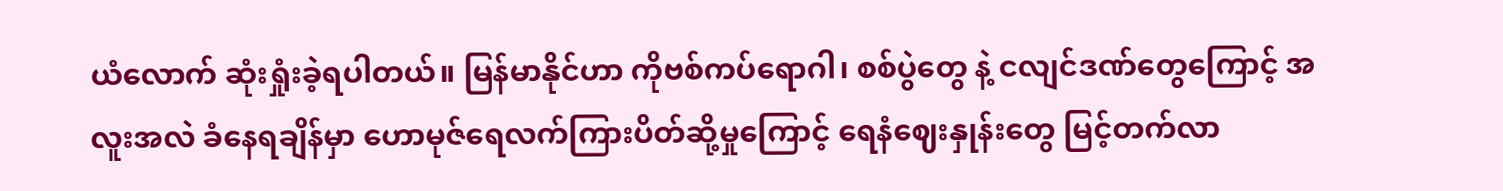ယံလောက် ဆုံးရှုံးခဲ့ရပါတယ်။ မြန်မာနိုင်ဟာ ကိုဗစ်ကပ်ရောဂါ၊ စစ်ပွဲတွေ နဲ့ ငလျင်ဒဏ်တွေကြောင့် အလူးအလဲ ခံနေရချိန်မှာ ဟောမုဇ်ရေလက်ကြားပိတ်ဆို့မှုကြောင့် ရေနံဈေးနှုန်းတွေ မြင့်တက်လာ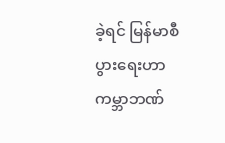ခဲ့ရင် မြန်မာစီပွားရေးဟာကမ္ဘာဘဏ်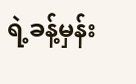ရဲ့ခန့်မှန်း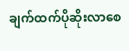ချက်ထက်ပိုဆိုးလာစေ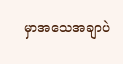မှာအသေအချာပဲ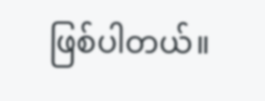ဖြစ်ပါတယ်။